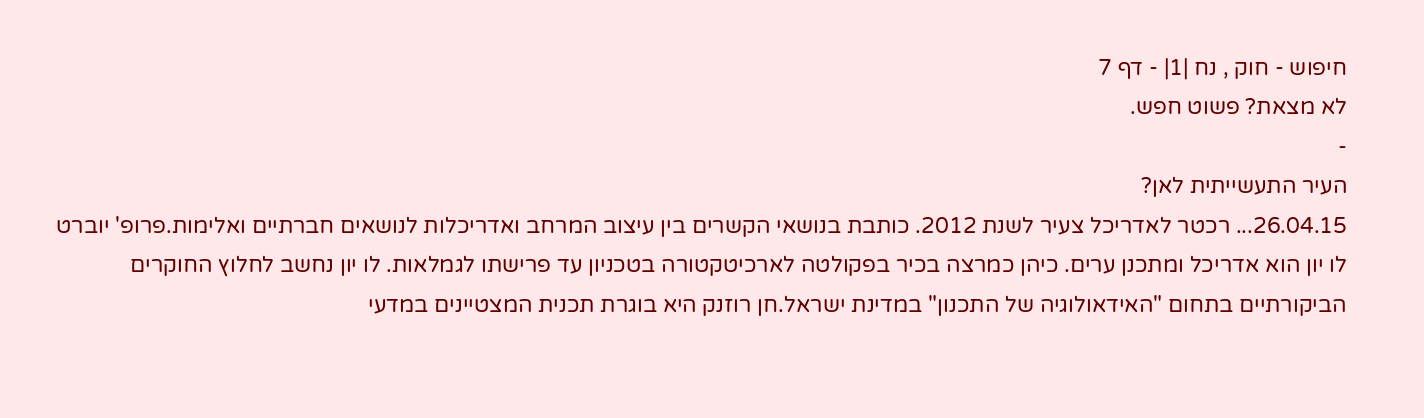חיפוש - חוק , נח |1| - דף 7
לא מצאת? פשוט חפש.
-
העיר התעשייתית לאן?
26.04.15... רכטר לאדריכל צעיר לשנת 2012. כותבת בנושאי הקשרים בין עיצוב המרחב ואדריכלות לנושאים חברתיים ואלימות.פרופ' יוברט לו יון הוא אדריכל ומתכנן ערים. כיהן כמרצה בכיר בפקולטה לארכיטקטורה בטכניון עד פרישתו לגמלאות. לו יון נחשב לחלוץ החוקרים הביקורתיים בתחום "האידאולוגיה של התכנון" במדינת ישראל.חן רוזנק היא בוגרת תכנית המצטיינים במדעי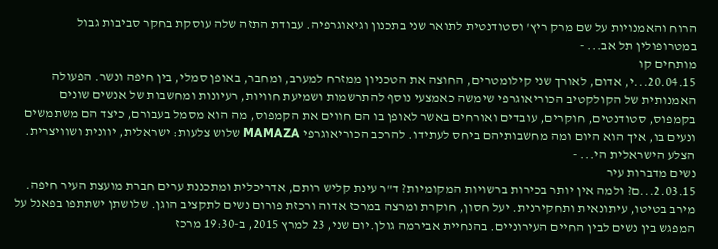הרוח והאמנויות על שם מרק ריץ' וסטודנטית לתואר שני בתכנון וגיאוגרפיה. עבודת התזה שלה עוסקת בחקר סביבות גבול במטרופולין תל אב... -
מותחים קו
20.04.15...י, אדום, לאורך שני קילומטרים, החוצה את הטכניון ממזרח למערב, ומחבר, באופן סמלי, בין חיפה ונשר. הפעולה האמנותית של הקולקטיב הכוריאוגרפי שימשה כאמצעי נוסף להתרשמות ושמיעת חוויות, רעיונות ומחשבות של אנשים שונים בקמפוס, סטודנטים, חוקרים, עובדים ואורחים באשר לאופן בו הם חווים את הקמפוס, מה הוא מסמל בעבורם, כיצד הם משתמשים ונעים בו, איך הוא היום ומה מחשבותיהם ביחס לעתידו. להרכב הכוריאוגרפי MAMAZA שלוש צלעות: ישראלית, יוונית ושוויצרית. הצלע הישראלית הי... -
נשים מדברות עיר
2.03.15...ם? ולמה אין יותר בכירות ברשויות המקומיות? ד"ר עינת קליש רותם, אדריכלית ומתכננת ערים חברת מועצת העיר חיפה. מירב בטיטו, עיתונאית ותחקירנית. יעל חסון, חוקרת ומרצה במרכז אדוה ורכזת פורום נשים לתקציב הוגן. שלושתן ישתתפו בפאנל על המפגש בין נשים לבין החיים העירוניים. בהנחיית אבירמה גולן.יום שני, 23 למרץ 2015, ב-19:30 מרכז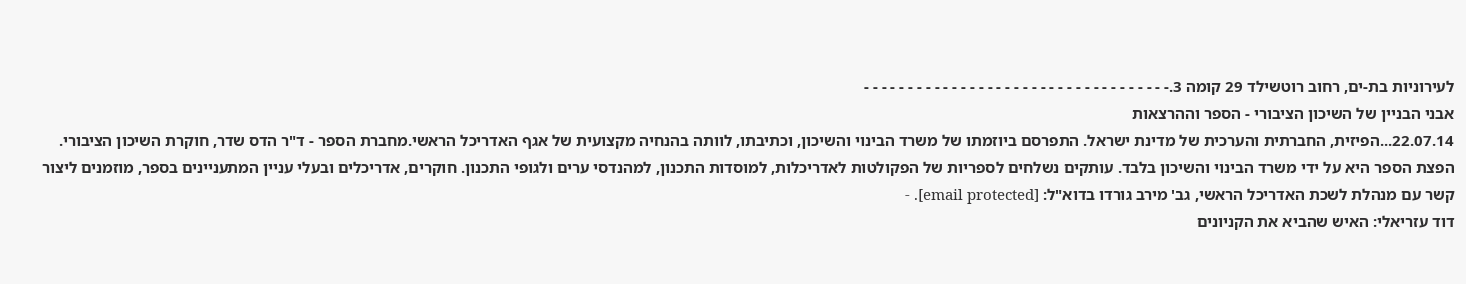לעירוניות בת-ים, רחוב רוטשילד 29 קומה 3.- - - - - - - - - - - - - - - - - - - - - - - - - - - - - - - - - - -
אבני הבניין של השיכון הציבורי - הספר וההרצאות
22.07.14...הפיזית, החברתית והערכית של מדינת ישראל. התפרסם ביוזמתו של משרד הבינוי והשיכון, וכתיבתו, לוותה בהנחיה מקצועית של אגף האדריכל הראשי.מחברת הספר - ד"ר הדס שדר, חוקרת השיכון הציבורי. הפצת הספר היא על ידי משרד הבינוי והשיכון בלבד. עותקים נשלחים לספריות של הפקולטות לאדריכלות, למוסדות התכנון, למהנדסי ערים ולגופי התכנון. חוקרים, אדריכלים ובעלי עניין המתעניינים בספר, מוזמנים ליצור קשר עם מנהלת לשכת האדריכל הראשי, גב' מירב גורדו בדוא"ל: [email protected]. -
דוד עזריאלי: האיש שהביא את הקניונים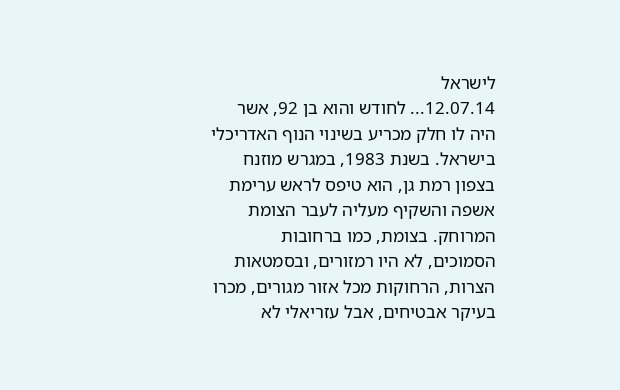לישראל
12.07.14... לחודש והוא בן 92, אשר היה לו חלק מכריע בשינוי הנוף האדריכלי בישראל. בשנת 1983, במגרש מוזנח בצפון רמת גן, הוא טיפס לראש ערימת אשפה והשקיף מעליה לעבר הצומת המרוחק. בצומת, כמו ברחובות הסמוכים, לא היו רמזורים, ובסמטאות הצרות, הרחוקות מכל אזור מגורים, מכרו בעיקר אבטיחים, אבל עזריאלי לא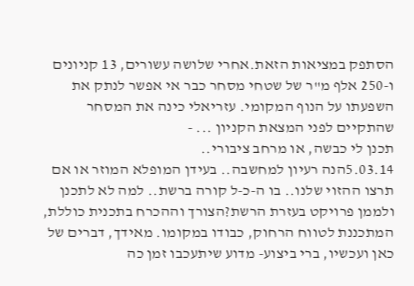הסתפק במציאות הזאת.אחרי שלושה עשורים, 13 קניונים ו-250 אלף מ"ר של שטחי מסחר כבר אי אפשר לנתק את השפעתו על הנוף המקומי. עזריאלי כינה את המסחר שהתקיים לפני המצאת הקניון ... -
תכנן לי כבשה, או מרחב ציבורי..
5.03.14הנה רעיון למחשבה.. בעידן המופלא המוזר או אם תרצו ההזוי שלנו.. בו ה-כ-ל קורה ברשת.. למה לא לתכנן ולממן פרויקט בעזרת הרשת?הצורך וההכרח בתכנית כוללת, המתכננת לטווח הרחוק, כבודו במקומו. מאידך, דברים של כאן ועכשיו, ברי ביצוע- מדוע שיתעכבו זמן כה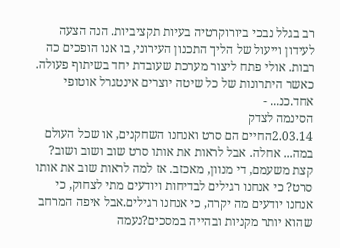רב בגלל נבכי ביורוקרטיה בעיות תקציביות. הנה הצעה לעידון וייעול של הליך התכנון העירוני, בו אנו הופכים כה רבות. אולי פתח ליצור מערכת שעובדת יחד בשיתוף פעולה. כאשר היתרונות של כל שיטה יוצרים אינטגרל אוטופי אחד.כנ... -
הסינמה לצדק
2.03.14החיים הם סרט ואנחנו השחקנים, או שכל העולם במה... אחלה. אבל לראות את אותו סרט שוב ושוב ושוב? קצת משעמם, די מנוון, מאכזב. אז למה לראות שוב את אותו סרט? כי אנחנו רגילים לבדיחות ויודעים מתי לצחוק, כי אנחנו יודעים מה יקרה, כי אנחנו רגילים.אבל איפה המרחב שהוא יותר מקניות ובהייה במסכים?נעמה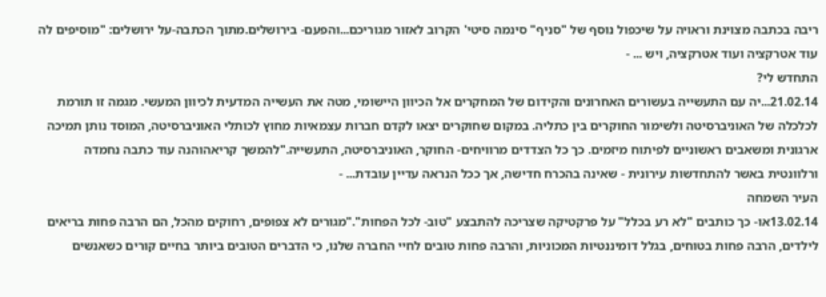ריבה בכתבה מצוינת וראויה על שיכפול נוסף של "סניף" סינמה סיטי' הקרוב לאזור מגוריכם...והפעם- בירושלים.מתוך הכתבה-על ירושלים: "מוסיפים לה עוד אטרקציה ועוד אטרקציה, ויש ... -
התחדש לי?
21.02.14...יה עם התעשייה בעשורים האחרונים והקידום של המחקרים אל הכיוון היישומי, מטה את העשייה המדעית לכיוון המעשי. מגמה זו תורמת לכלכלה של האוניברסיטה ולשימור החוקרים בין כתליה. במקום שחוקרים יצאו לקדם חברות עצמאיות מחוץ לכותלי האוניברסיטה, המוסד נותן תמיכה ארגונית ומשאבים ראשוניים לפיתוח מיזמים. כך כל הצדדים מרוויחים- החוקר, האוניברסיטה, התעשייה."להמשך קריאהוהנה עוד כתבה נחמדה ורלוונטית באשר להתחדשות עירונית - שאינה בהכרח חדישה, אך ככל הנראה עדיין עובדת... -
העיר השמחה
13.02.14או- כך כותבים "לא רע בכלל" על פרקטיקה שצריכה להתבצע "טוב- לכל הפחות"."מגורים לא צפופים, רחוקים מהכל, הם הרבה פחות בריאים לילדים, הרבה פחות בטוחים, בגלל דומיננטיות המכוניות, והרבה פחות טובים לחיי החברה שלנו, כי הדברים הטובים ביותר בחיים קורים כשאנשים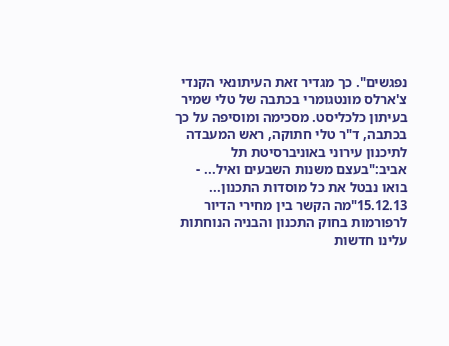נפגשים". כך מגדיר זאת העיתונאי הקנדי צ'ארלס מונטגומרי בכתבה של טלי שמיר בעיתון כלכליסט. מסכימה ומוסיפה על כך בכתבה, ד"ר טלי חתוקה, ראש המעבדה לתיכנון עירוני באוניברסיטת תל אביב:"בעצם משנות השבעים ואיל... -
בואו נבטל את כל מוסדות התכנון...
15.12.13"מה הקשר בין מחירי הדיור לרפורמות בחוק התכנון והבניה הנוחתות עלינו חדשות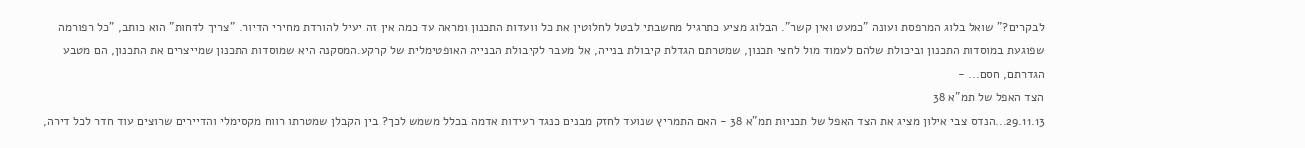לבקרים?" שואל בלוג המרפסת ועונה "כמעט ואין קשר". הבלוג מציע כתרגיל מחשבתי לבטל לחלוטין את כל וועדות התכנון ומראה עד כמה אין זה יעיל להורדת מחירי הדיור. "צריך לדחות" הוא כותב, "כל רפורמה שפוגעת במוסדות התכנון וביכולת שלהם לעמוד מול לחצי תכנון, שמטרתם הגדלת קיבולת בנייה, אל מעבר לקיבולת הבנייה האופטימלית של קרקע.המסקנה היא שמוסדות התכנון שמייצרים את התכנון, הם מטבע הגדרתם, חסם... -
הצד האפל של תמ"א 38
29.11.13...הנדס צבי אילון מציג את הצד האפל של תכניות תמ"א 38 - האם התמריץ שנועד לחזק מבנים כנגד רעידות אדמה בכלל משמש לכך? בין הקבלן שמטרתו רווח מקסימלי והדיירים שרוצים עוד חדר לכל דירה,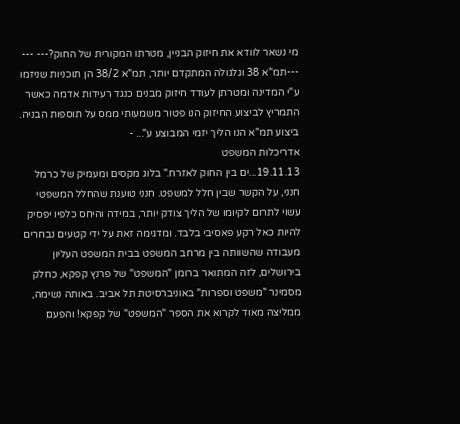מי נשאר לוודא את חיזוק הבניין, מטרתו המקורית של החוק?--- --- ---תמ"א 38 וגלגולה המתקדם יותר, תמ"א 38/2 הן תוכניות שניזמו ע"י המדינה ומטרתן לעודד חיזוק מבנים כנגד רעידות אדמה כאשר התמריץ לביצוע החיזוק הנו פטור משמעותי ממס על תוספות הבניה. ביצוע תמ"א הנו הליך יזמי המבוצע ע"... -
אדריכלות המשפט
19.11.13...ים בין החוק לאזרח." בלוג מקסים ומעמיק של כרמל חנני, על הקשר שבין חלל למשפט. חנני טוענת שהחלל המשפטי עשוי לתרום לקיומו של הליך צודק יותר, במידה והיחס כלפיו יפסיק להיות כאל רקע פאסיבי בלבד. ומדגימה זאת על ידי קטעים נבחרים מעבודה שהשוותה בין מרחב המשפט בבית המשפט העליון בירושלים, לזה המתואר ברומן "המשפט" של פרנץ קפקא, כחלק מסמינר "משפט וספרות" באוניברסיטת תל אביב. באותה נשימה, ממליצה מאוד לקרוא את הספר "המשפט" של קפקא! והפעם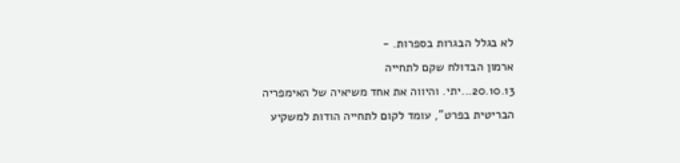לא בגלל הבגרות בספרות. -
ארמון הבדולח שקם לתחייה
20.10.13...יתי. והיווה את אחד משיאיה של האימפריה הבריטית בפרט", עומד לקום לתחייה הודות למשקיע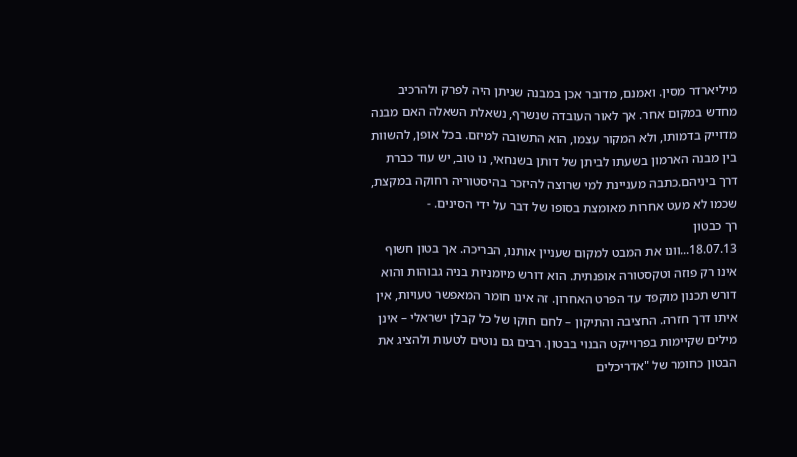מיליארדר מסין. ואמנם, מדובר אכן במבנה שניתן היה לפרק ולהרכיב מחדש במקום אחר. אך לאור העובדה שנשרף, נשאלת השאלה האם מבנה מדוייק בדמותו, ולא המקור עצמו, הוא התשובה למיזם. בכל אופן, להשוות בין מבנה הארמון בשעתו לביתן של דותן בשנחאי, נו טוב, יש עוד כברת דרך ביניהם.כתבה מעניינת למי שרוצה להיזכר בהיסטוריה רחוקה במקצת, שכמו לא מעט אחרות מאומצת בסופו של דבר על ידי הסינים. -
רך כבטון
18.07.13...וונו את המבט למקום שעניין אותנו, הבריכה. אך בטון חשוף אינו רק פוזה וטקסטורה אופנתית. הוא דורש מיומניות בניה גבוהות והוא דורש תכנון מוקפד עד הפרט האחרון. זה אינו חומר המאפשר טעויות, אין איתו דרך חזרה. החציבה והתיקון – לחם חוקו של כל קבלן ישראלי – אינן מילים שקיימות בפרוייקט הבנוי בבטון. רבים גם נוטים לטעות ולהציג את הבטון כחומר של "אדריכלים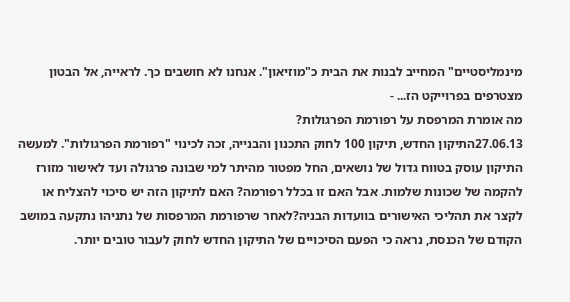מינמליסטיים" המחייב לבנות את הבית כ"מוזיאון". אנחנו לא חושבים כך. לראייה, אל הבטון מצטרפים בפרוייקט הז... -
מה אומרת המרפסת על רפורמת הפרגולות?
27.06.13התיקון החדש, תיקון 100 לחוק התכנון והבנייה, זכה לכינוי "רפורמת הפרגולות". למעשה התיקון עוסק בטווח גדול של נושאים, החל מפטור מהיתר למי שבונה פרגולה ועד לאישור מזורז להקמה של שכונות שלמות. אבל האם זו בכלל רפורמה? האם לתיקון הזה יש סיכוי להצליח או לקצר את תהליכי האישורים בוועדות הבניה?לאחר שרפורמת המרפסות של נתניהו נתקעה במושב הקודם של הכנסת, נראה כי הפעם הסיכויים של התיקון החדש לחוק לעבור טובים יותר.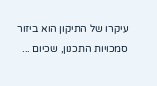עיקרו של התיקון הוא ביזור סמכויות התכנון, שכיום ...